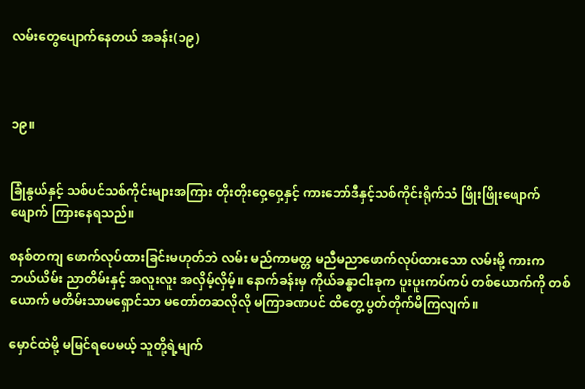လမ်းတွေပျောက်နေတယ် အခန်း(၁၉)



၁၉။


ခြုံနွယ်နှင့် သစ်ပင်သစ်ကိုင်းများအကြား တိုးတိုးဝှေ့ဝှေ့နှင့် ကားဘော်ဒီနှင့်သစ်ကိုင်းရိုက်သံ ဖြိုးဖြိုးဖျောက်ဖျောက် ကြားနေရသည်။

စနစ်တကျ ဖောက်လုပ်ထားခြင်းမဟုတ်ဘဲ လမ်း မည်ကာမတ္တ မညီမညာဖောက်လုပ်ထားသော လမ်းမို့ ကားက ဘယ်ယိမ်း ညာတိမ်းနှင့် အလူးလူး အလှိမ့်လှိမ့်။ နောက်ခန်းမှ ကိုယ်ခန္ဓာငါးခုက ပူးပူးကပ်ကပ် တစ်ယောက်ကို တစ်ယောက် မတိမ်းသာမရှောင်သာ မတော်တဆလိုလို မကြာခဏပင် ထိတွေ့ ပွတ်တိုက်မိကြလျက်။

မှောင်ထဲမို့ မမြင်ရပေမယ့် သူတို့ရဲ့မျက်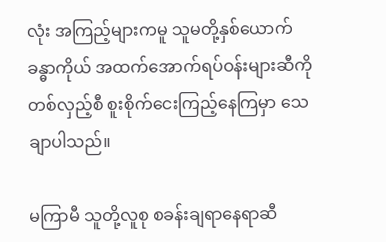လုံး အကြည့်များကမူ သူမတို့နှစ်ယောက် ခန္ဓာကိုယ် အထက်အောက်ရပ်ဝန်းများဆီကို တစ်လှည့်စီ စူးစိုက်ငေးကြည့်နေကြမှာ သေချာပါသည်။

မကြာမီ သူတို့လူစု စခန်းချရာနေရာဆီ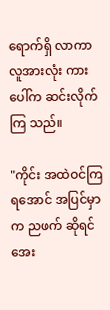ရောက်ရှိ လာကာ လူအားလုံး ကားပေါ်က ဆင်းလိုက်ကြ သည်။

"ကိုင်း အထဲဝင်ကြရအောင် အပြင်မှာက ညဖက် ဆိုရင် အေး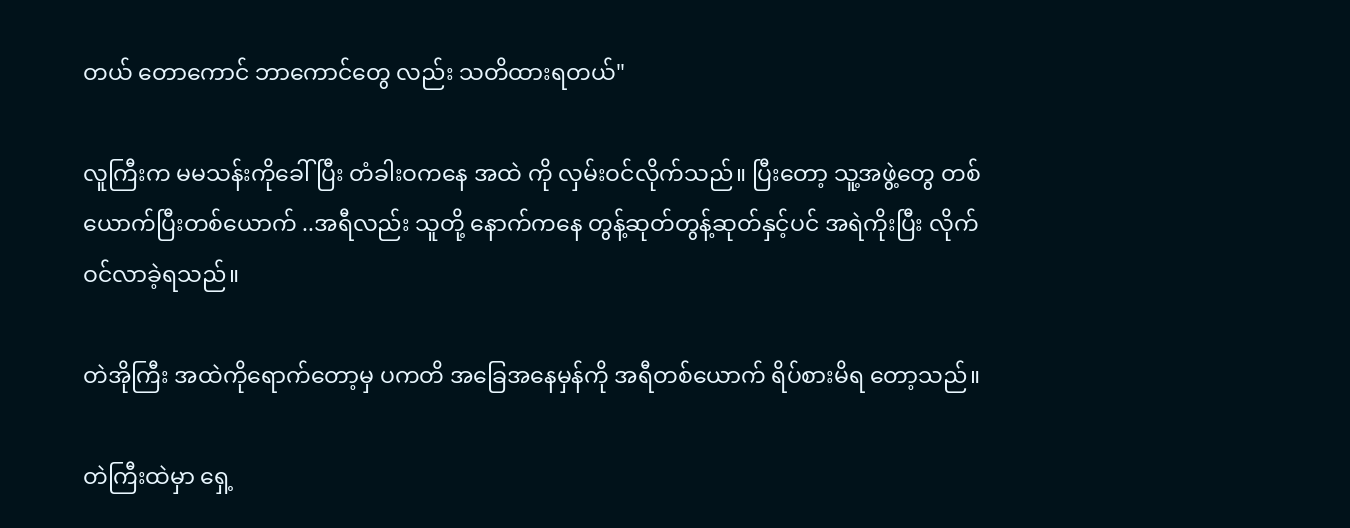တယ် တောကောင် ဘာကောင်တွေ လည်း သတိထားရတယ်"

လူကြီးက မမသန်းကိုခေါ်ပြီး တံခါးဝကနေ အထဲ ကို လှမ်းဝင်လိုက်သည်။ ပြီးတော့ သူ့အဖွဲ့တွေ တစ်ယောက်ပြီးတစ်ယောက် ..အရီလည်း သူတို့ နောက်ကနေ တွန့်ဆုတ်တွန့်ဆုတ်နှင့်ပင် အရဲကိုးပြီး လိုက်ဝင်လာခဲ့ရသည်။

တဲအိုကြီး အထဲကိုရောက်တော့မှ ပကတိ အခြေအနေမှန်ကို အရီတစ်ယောက် ရိပ်စားမိရ တော့သည်။

တဲကြီးထဲမှာ ရှေ့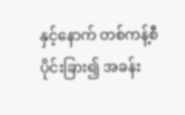နှင့်နောက် တစ်ကန့်စီ ပိုင်းခြား၍ အခန်း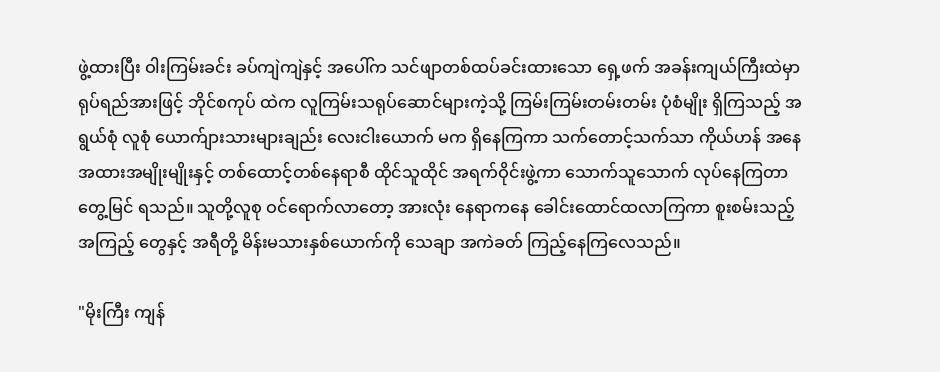ဖွဲ့ထားပြီး ဝါးကြမ်းခင်း ခပ်ကျဲကျဲနှင့် အပေါ်က သင်ဖျာတစ်ထပ်ခင်းထားသော ရှေ့ဖက် အခန်းကျယ်ကြီးထဲမှာ ရုပ်ရည်အားဖြင့် ဘိုင်စကုပ် ထဲက လူကြမ်းသရုပ်ဆောင်များကဲ့သို့ ကြမ်းကြမ်းတမ်းတမ်း ပုံစံမျိုး ရှိကြသည့် အရွယ်စုံ လူစုံ ယောက်ျားသားများချည်း လေးငါးယောက် မက ရှိနေကြကာ သက်တောင့်သက်သာ ကိုယ်ဟန် အနေအထားအမျိုးမျိုးနှင့် တစ်ထောင့်တစ်နေရာစီ ထိုင်သူထိုင် အရက်ဝိုင်းဖွဲ့ကာ သောက်သူသောက် လုပ်နေကြတာ တွေ့မြင် ရသည်။ သူတို့လူစု ဝင်ရောက်လာတော့ အားလုံး နေရာကနေ ခေါင်းထောင်ထလာကြကာ စူးစမ်းသည့် အကြည့် တွေနှင့် အရီတို့ မိန်းမသားနှစ်ယောက်ကို သေချာ အကဲခတ် ကြည့်နေကြလေသည်။

"မိုးကြီး ကျန်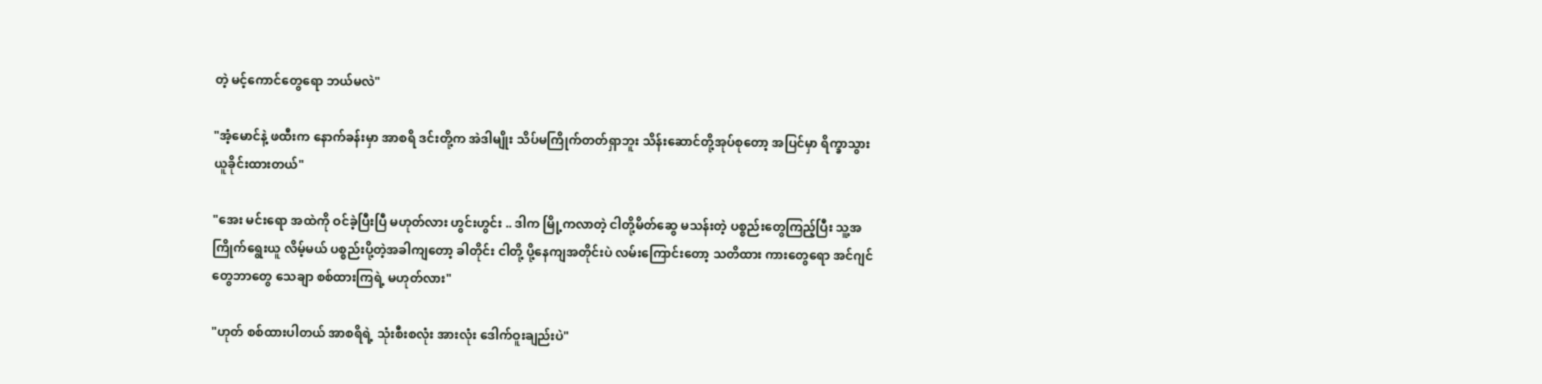တဲ့ မင့်ကောင်တွေရော ဘယ်မလဲ"

"အံ့မောင်နဲ့ ဖထီးက နောက်ခန်းမှာ အာစရိ ဒင်းတို့က အဲဒါမျိုး သိပ်မကြိုက်တတ်ရှာဘူး သိန်းဆောင်တို့အုပ်စုတော့ အပြင်မှာ ရိက္ခာသွားယူခိုင်းထားတယ်"

"အေး မင်းရော အထဲကို ဝင်ခဲ့ပြီးပြီ မဟုတ်လား ဟွင်းဟွင်း .. ဒါက မြို့ကလာတဲ့ ငါတို့မိတ်ဆွေ မသန်းတဲ့ ပစ္စည်းတွေကြည့်ပြီး သူ့အကြိုက်ရွေးယူ လိမ့်မယ် ပစ္စည်းပို့တဲ့အခါကျတော့ ခါတိုင်း ငါတို့ ပို့နေကျအတိုင်းပဲ လမ်းကြောင်းတော့ သတိထား ကားတွေရော အင်ဂျင်တွေဘာတွေ သေချာ စစ်ထားကြရဲ့ မဟုတ်လား"

"ဟုတ် စစ်ထားပါတယ် အာစရိရဲ့ သုံးစီးစလုံး အားလုံး ဒေါက်ဝူးချည်းပဲ"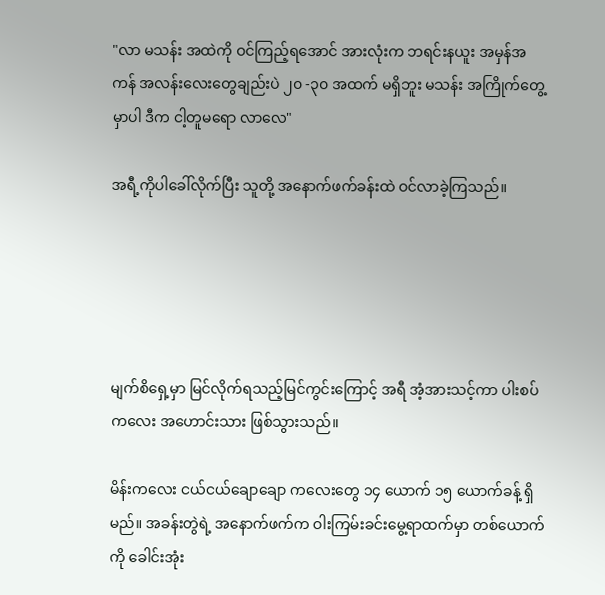"လာ မသန်း အထဲကို ဝင်ကြည့်ရအောင် အားလုံးက ဘရင်းနယူး အမှန်အကန် အလန်းလေးတွေချည်းပဲ ၂၀ -၃၀ အထက် မရှိဘူး မသန်း အကြိုက်တွေ့မှာပါ ဒီက ငါ့တူမရော လာလေ"

အရီ့ကိုပါခေါ်လိုက်ပြီး သူတို့ အနောက်ဖက်ခန်းထဲ ဝင်လာခဲ့ကြသည်။





မျက်စိရှေ့မှာ မြင်လိုက်ရသည့်မြင်ကွင်းကြောင့် အရီ အံ့အားသင့်ကာ ပါးစပ်ကလေး အဟောင်းသား ဖြစ်သွားသည်။

မိန်းကလေး ငယ်ငယ်ချောချော ကလေးတွေ ၁၄ ယောက် ၁၅ ယောက်ခန့် ရှိမည်။ အခန်းတွဲရဲ့ အနောက်ဖက်က ဝါးကြမ်းခင်းမွေ့ရာထက်မှာ တစ်ယောက်ကို ခေါင်းအုံး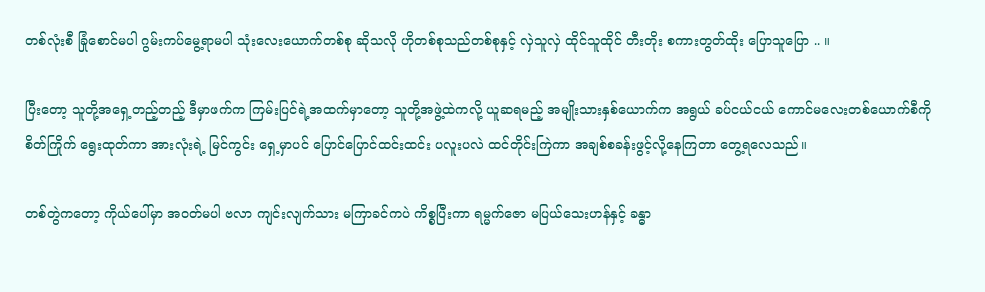တစ်လုံးစီ ခြုံစောင်မပါ ဂွမ်းကပ်မွေ့ရာမပါ သုံးလေးယောက်တစ်စု ဆိုသလို ဟိုတစ်စုသည်တစ်စုနှင့် လှဲသူလှဲ ထိုင်သူထိုင် တီးတိုး စကားတွတ်ထိုး ပြောသူပြော .. ။

ပြီးတော့ သူတို့အရှေ့တည့်တည့် ဒီမှာဖက်က ကြမ်းပြင်ရဲ့အထက်မှာတော့ သူတို့အဖွဲ့ထဲကလို့ ယူဆရမည့် အမျိုးသားနှစ်ယောက်က အရွယ် ခပ်ငယ်ငယ် ကောင်မလေးတစ်ယောက်စီကို စိတ်ကြိုက် ရွေးထုတ်ကာ အားလုံးရဲ့ မြင်ကွင်း ရှေ့မှာပင် ပြောင်ပြောင်ထင်းထင်း ပလူးပလဲ ထင်တိုင်းကြဲကာ အချစ်စခန်းဖွင့်လို့နေကြတာ တွေ့ရလေသည်။

တစ်တွဲကတော့ ကိုယ်ပေါ်မှာ အဝတ်မပါ ဗလာ ကျင်းလျက်သား မကြာခင်ကပဲ ကိစ္စပြီးကာ ရမ္မက်ဇော မပြယ်သေးဟန်နှင့် ခန္ဓာ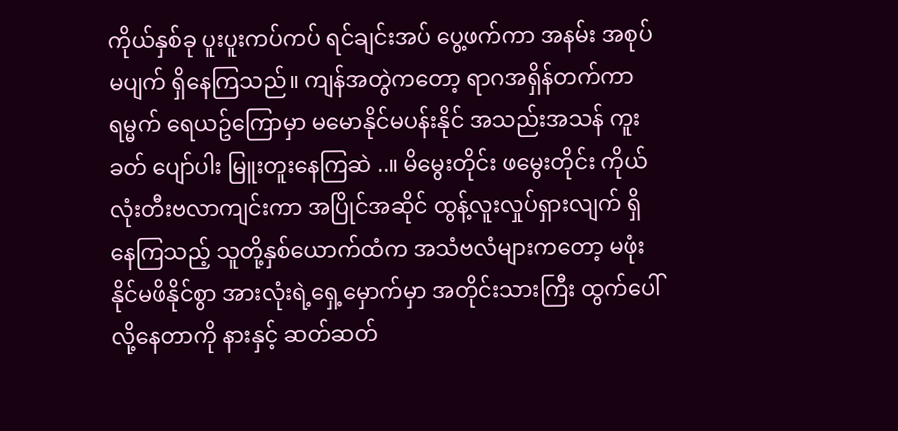ကိုယ်နှစ်ခု ပူးပူးကပ်ကပ် ရင်ချင်းအပ် ပွေ့ဖက်ကာ အနမ်း အစုပ် မပျက် ရှိနေကြသည်။ ကျန်အတွဲကတော့ ရာဂအရှိန်တက်ကာ ရမ္မက် ရေယဥ်ကြောမှာ မမောနိုင်မပန်းနိုင် အသည်းအသန် ကူးခတ် ပျော်ပါး မြူးတူးနေကြဆဲ ..။ မိမွေးတိုင်း ဖမွေးတိုင်း ကိုယ်လုံးတီးဗလာကျင်းကာ အပြိုင်အဆိုင် ထွန့်လူးလှုပ်ရှားလျက် ရှိနေကြသည့် သူတို့နှစ်ယောက်ထံက အသံဗလံများကတော့ မဖုံးနိုင်မဖိနိုင်စွာ အားလုံးရဲ့ရှေ့မှောက်မှာ အတိုင်းသားကြီး ထွက်ပေါ်လို့နေတာကို နားနှင့် ဆတ်ဆတ်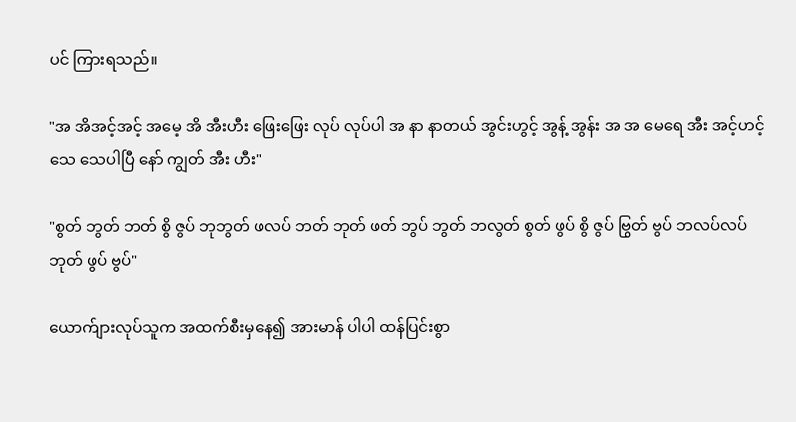ပင် ကြားရသည်။

"အ အိအင့်အင့် အမေ့ အိ အီးဟီး ဖြေးဖြေး လုပ် လုပ်ပါ အ နာ နာတယ် အွင်းဟွင့် အွန့် အွန်း အ အ မေရေ အီး အင့်ဟင့် သေ သေပါပြီ နော် ကျွတ် အီး ဟီး"

"စွတ် ဘွတ် ဘတ် စွိ ဇွပ် ဘုဘွတ် ဖလပ် ဘတ် ဘုတ် ဖတ် ဘွပ် ဘွတ် ဘလွတ် စွတ် ဖွပ် စွိ ဇွပ် ဗြွတ် ဗွပ် ဘလပ်လပ် ဘုတ် ဖွပ် ဗွပ်"

ယောက်ျားလုပ်သူက အထက်စီးမှနေ၍ အားမာန် ပါပါ ထန်ပြင်းစွာ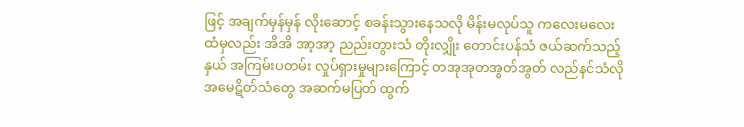ဖြင့် အချက်မှန်မှန် လိုးဆောင့် စခန်းသွားနေသလို မိန်းမလုပ်သူ ကလေးမလေး ထံမှလည်း အိအိ အာ့အာ့ ညည်းတွားသံ တိုးလျှိုး တောင်းပန်သံ ဇယ်ဆက်သည့်နှယ် အကြမ်းပတမ်း လှုပ်ရှားမှုများကြောင့် တအုအုတအွတ်အွတ် လည်နင်သံလို အမေဋိတ်သံတွေ အဆက်မပြတ် ထွက်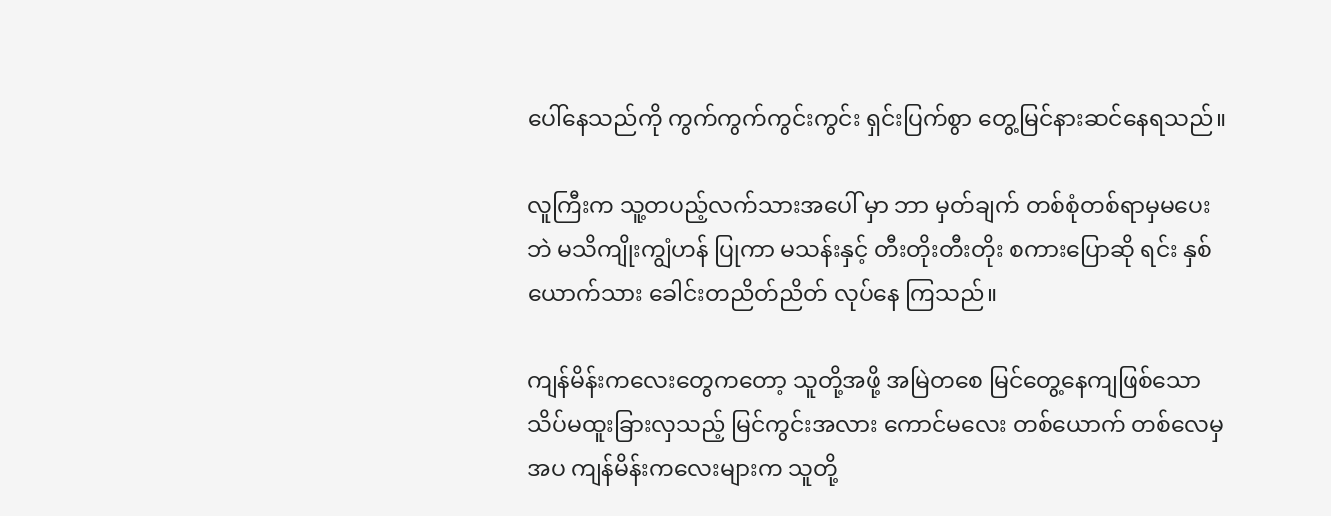ပေါ်နေသည်ကို ကွက်ကွက်ကွင်းကွင်း ရှင်းပြက်စွာ တွေ့မြင်နားဆင်နေရသည်။

လူကြီးက သူ့တပည့်လက်သားအပေါ် မှာ ဘာ မှတ်ချက် တစ်စုံတစ်ရာမှမပေးဘဲ မသိကျိုးကျွံဟန် ပြုကာ မသန်းနှင့် တီးတိုးတီးတိုး စကားပြောဆို ရင်း နှစ်ယောက်သား ခေါင်းတညိတ်ညိတ် လုပ်နေ ကြသည်။

ကျန်မိန်းကလေးတွေကတော့ သူတို့အဖို့ အမြဲတစေ မြင်တွေ့နေကျဖြစ်သော သိပ်မထူးခြားလှသည့် မြင်ကွင်းအလား ကောင်မလေး တစ်ယောက် တစ်လေမှအပ ကျန်မိန်းကလေးများက သူတို့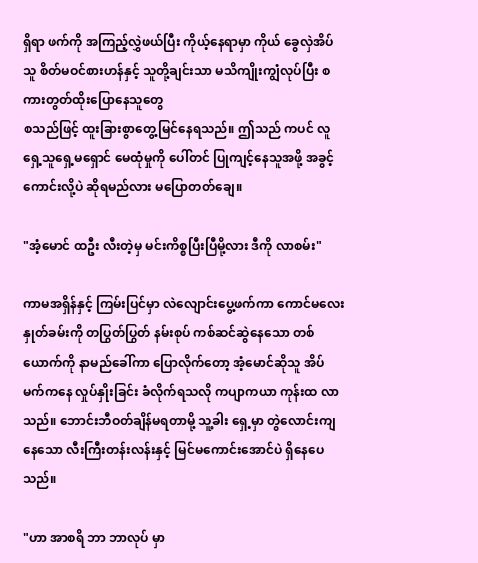ရှိရာ ဖက်ကို အကြည့်လွှဲဖယ်ပြီး ကိုယ့်နေရာမှာ ကိုယ် ခွေလှဲအိပ်သူ စိတ်မဝင်စားဟန်နှင့် သူတို့ချင်းသာ မသိကျိုးကျွံလုပ်ပြီး စကားတွတ်ထိုးပြောနေသူတွေ
စသည်ဖြင့် ထူးခြားစွာတွေ့မြင်နေရသည်။ ဤသည် ကပင် လူရှေ့သူရှေ့မရှောင် မေထုံမှုကို ပေါ်တင် ပြုကျင့်နေသူအဖို့ အခွင့်ကောင်းလို့ပဲ ဆိုရမည်လား မပြောတတ်ချေ။

"အံ့မောင် ထဦး လီးတဲ့မှ မင်းကိစ္စပြီးပြီမို့လား ဒီကို လာစမ်း"

ကာမအရှိန်နှင့် ကြမ်းပြင်မှာ လဲလျောင်းပွေ့ဖက်ကာ ကောင်မလေးနှုတ်ခမ်းကို တပြွတ်ပြွတ် နမ်းစုပ် ကစ်ဆင်ဆွဲနေသော တစ်ယောက်ကို နာမည်ခေါ်ကာ ပြောလိုက်တော့ အံ့မောင်ဆိုသူ အိပ်မက်ကနေ လှုပ်နှိုးခြင်း ခံလိုက်ရသလို ကပျာကယာ ကုန်းထ လာသည်။ ဘောင်းဘီဝတ်ချိန်မရတာမို့ သူ့ခါး ရှေ့မှာ တွဲလောင်းကျနေသော လီးကြီးတန်းလန်းနှင့် မြင်မကောင်းအောင်ပဲ ရှိနေပေသည်။

"ဟာ အာစရိ ဘာ ဘာလုပ် မှာ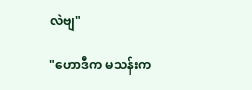လဲဗျ"

"ဟောဒီက မသန်းက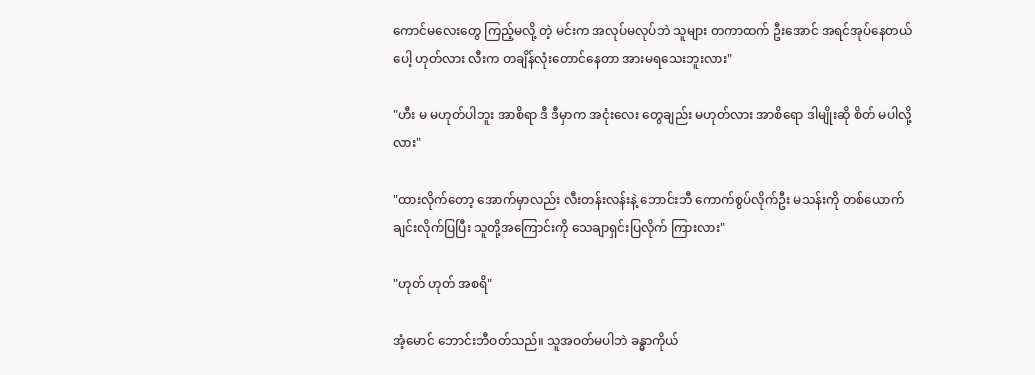ကောင်မလေးတွေ ကြည့်မလို့ တဲ့ မင်းက အလုပ်မလုပ်ဘဲ သူများ တကာထက် ဦးအောင် အရင်အုပ်နေတယ်ပေါ့ ဟုတ်လား လီးက တချိန်လုံးတောင်နေတာ အားမရသေးဘူးလား"

"ဟီး မ မဟုတ်ပါဘူး အာစိရာ ဒီ ဒီမှာက အငုံးလေး တွေချည်း မဟုတ်လား အာစိရော ဒါမျိုးဆို စိတ် မပါလို့လား"

"ထားလိုက်တော့ အောက်မှာလည်း လီးတန်းလန်းနဲ့ ဘောင်းဘီ ကောက်စွပ်လိုက်ဦး မသန်းကို တစ်ယောက်ချင်းလိုက်ပြပြီး သူတို့အကြောင်းကို သေချာရှင်းပြလိုက် ကြားလား"

"ဟုတ် ဟုတ် အစရိ"

အံ့မောင် ဘောင်းဘီဝတ်သည်။ သူအဝတ်မပါဘဲ ခန္ဓာကိုယ်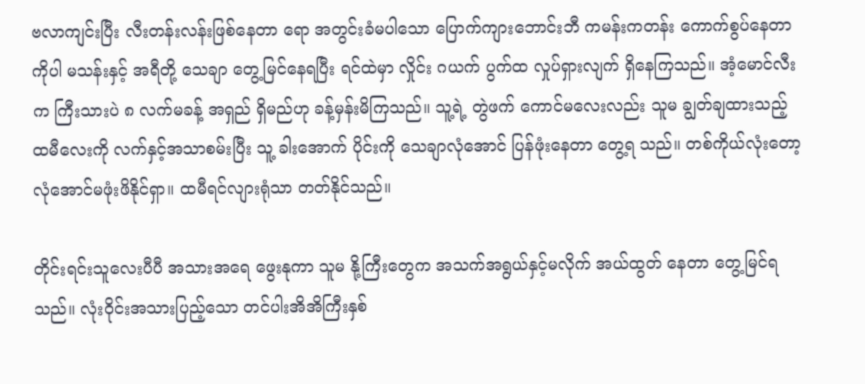ဗလာကျင်းပြီး လီးတန်းလန်းဖြစ်နေတာ ရော အတွင်းခံမပါသော ပြောက်ကျားဘောင်းဘီ ကမန်းကတန်း ကောက်စွပ်နေတာကိုပါ မသန်းနှင့် အရီတို့ သေချာ တွေ့မြင်နေရပြီး ရင်ထဲမှာ လှိုင်း ဂယက် ပွက်ထ လှုပ်ရှားလျက် ရှိနေကြသည်။ အံ့မောင်လီးက ကြီးသားပဲ ၈ လက်မခန့် အရှည် ရှိမည်ဟု ခန့်မှန်းမိကြသည်။ သူ့ရဲ့ တွဲဖက် ကောင်မလေးလည်း သူမ ချွတ်ချထားသည့် ထမီလေးကို လက်နှင့်အသာစမ်းပြီး သူ့ ခါးအောက် ပိုင်းကို သေချာလုံအောင် ပြန်ဖုံးနေတာ တွေ့ရ သည်။ တစ်ကိုယ်လုံးတော့ လုံအောင်မဖုံးဖိနိုင်ရှာ။ ထမီရင်လျားရုံသာ တတ်နိုင်သည်။

တိုင်းရင်းသူလေးပီပီ အသားအရေ ဖွေးနုကာ သူမ နို့ကြီးတွေက အသက်အရွယ်နှင့်မလိုက် အယ်ထွတ် နေတာ တွေ့မြင်ရသည်။ လုံးဝိုင်းအသားပြည့်သော တင်ပါးအိအိကြီးနှစ်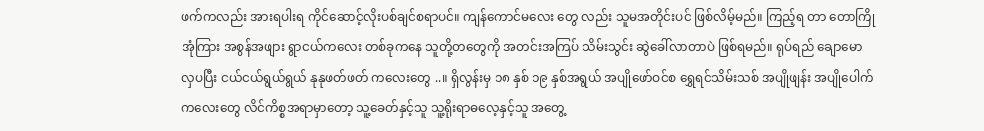ဖက်ကလည်း အားရပါးရ ကိုင်ဆောင့်လိုးပစ်ချင်စရာပင်။ ကျန်ကောင်မလေး တွေ လည်း သူမအတိုင်းပင် ဖြစ်လိမ့်မည်။ ကြည့်ရ တာ တောကြိုအုံကြား အစွန်အဖျား ရွာငယ်ကလေး တစ်ခုကနေ သူတို့တတွေကို အတင်းအကြပ် သိမ်းသွင်း ဆွဲခေါ်လာတာပဲ ဖြစ်ရမည်။ ရုပ်ရည် ချောမောလှပပြီး ငယ်ငယ်ရွယ်ရွယ် နုနုဖတ်ဖတ် ကလေးတွေ ..။ ရှိလွန်းမှ ၁၈ နှစ် ၁၉ နှစ်အရွယ် အပျိုဖော်ဝင်စ ရွှေရင်သိမ်းသစ် အပျိုဖျန်း အပျိုပေါက်ကလေးတွေ လိင်ကိစ္စအရာမှာတော့ သူ့ခေတ်နှင့်သူ သူ့ရိုးရာဓလေ့နှင့်သူ အတွေ့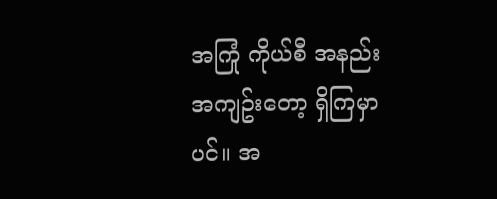အကြုံ ကိုယ်စီ အနည်းအကျဥ်းတော့ ရှိကြမှာပင်။ အ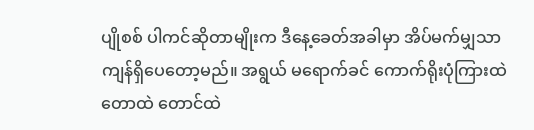ပျိုစစ် ပါကင်ဆိုတာမျိုးက ဒီနေ့ခေတ်အခါမှာ အိပ်မက်မျှသာ ကျန်ရှိပေတော့မည်။ အရွယ် မရောက်ခင် ကောက်ရိုးပုံကြားထဲ တောထဲ တောင်ထဲ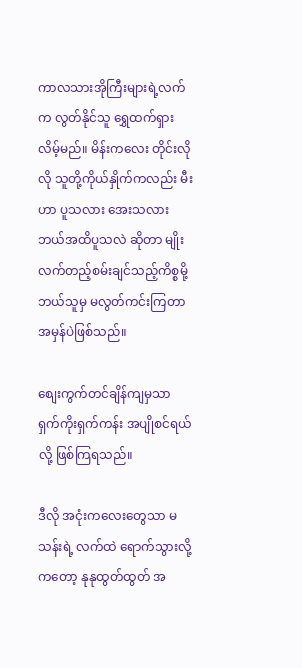ကာလသားအိုကြီးများရဲ့လက်က လွတ်နိုင်သူ ရွှေထက်ရှားလိမ့်မည်။ မိန်းကလေး တိုင်းလိုလို သူတို့ကိုယ်နှိုက်ကလည်း မီးဟာ ပူသလား အေးသလား ဘယ်အထိပူသလဲ ဆိုတာ မျိုး လက်တည့်စမ်းချင်သည့်ကိစ္စမို့ ဘယ်သူမှ မလွတ်ကင်းကြတာ အမှန်ပဲဖြစ်သည်။

စျေးကွက်တင်ချိန်ကျမှသာ ရှက်ကိုးရှက်ကန်း အပျိုစင်ရယ်လို့ ဖြစ်ကြရသည်။

ဒီလို အငုံးကလေးတွေသာ မသန်းရဲ့ လက်ထဲ ရောက်သွားလို့ကတော့ နုနုထွတ်ထွတ် အ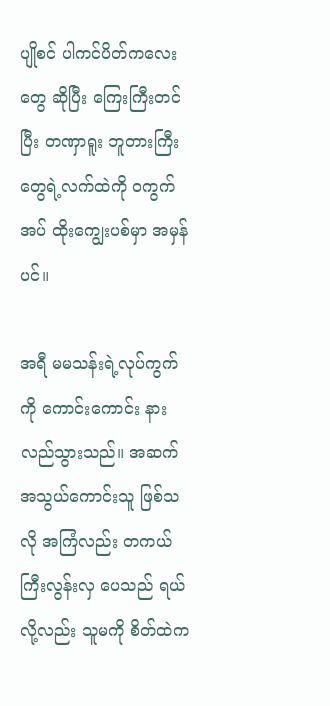ပျိုစင် ပါကင်ပိတ်ကလေးတွေ ဆိုပြီး ကြေးကြီးတင်ပြီး တဏှာရူး ဘူတားကြီးတွေရဲ့လက်ထဲကို ဝကွက်အပ် ထိုးကျွေးပစ်မှာ အမှန်ပင်။

အရီ မမသန်းရဲ့လုပ်ကွက်ကို ကောင်းကောင်း နားလည်သွားသည်။ အဆက်အသွယ်ကောင်းသူ ဖြစ်သလို အကြံလည်း တကယ်ကြီးလွန်းလှ ပေသည် ရယ်လို့လည်း သူမကို စိတ်ထဲက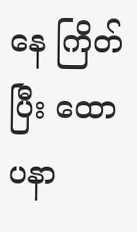နေ ကြိတ်ပြီး ထောပနာ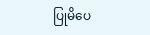ပြုမိပေ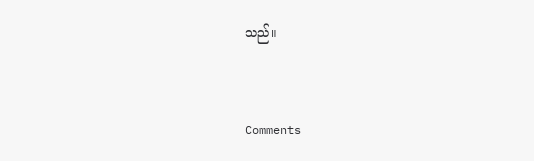သည်။


Comments